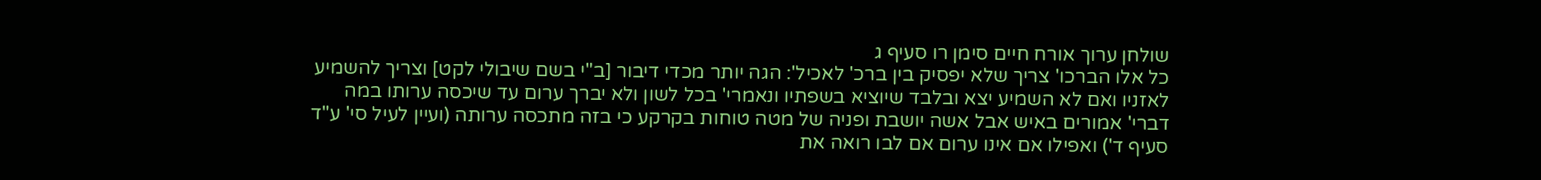שולחן ערוך אורח חיים סימן רו סעיף ג
כל אלו הברכו' צריך שלא יפסיק בין ברכ' לאכיל': הגה יותר מכדי דיבור [ב"י בשם שיבולי לקט] וצריך להשמיע לאזניו ואם לא השמיע יצא ובלבד שיוציא בשפתיו ונאמרי' בכל לשון ולא יברך ערום עד שיכסה ערותו במה דברי' אמורים באיש אבל אשה יושבת ופניה של מטה טוחות בקרקע כי בזה מתכסה ערותה (ועיין לעיל סי' ע"ד סעיף ד') ואפילו אם אינו ערום אם לבו רואה את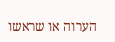הערוה או שראשו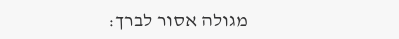מגולה אסור לברך: